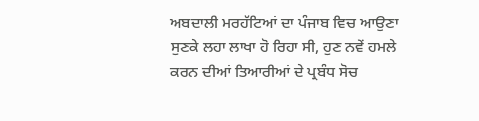ਅਬਦਾਲੀ ਮਰਹੱਟਿਆਂ ਦਾ ਪੰਜਾਬ ਵਿਚ ਆਉਣਾ ਸੁਣਕੇ ਲਹਾ ਲਾਖਾ ਹੋ ਰਿਹਾ ਸੀ, ਹੁਣ ਨਵੇਂ ਹਮਲੇ ਕਰਨ ਦੀਆਂ ਤਿਆਰੀਆਂ ਦੇ ਪ੍ਰਬੰਧ ਸੋਚ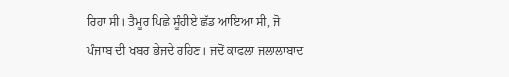ਰਿਹਾ ਸੀ। ਤੈਮੂਰ ਪਿਛੇ ਸੂੰਹੀਏ ਛੱਡ ਆਇਆ ਸੀ, ਜੋ ਪੰਜਾਬ ਦੀ ਖਬਰ ਭੇਜਦੇ ਰਹਿਣ। ਜਦੋਂ ਕਾਫਲਾ ਜਲਾਲਾਬਾਦ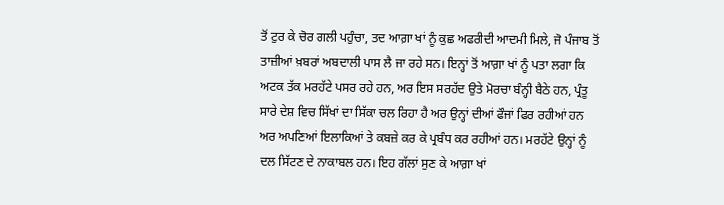ਤੋਂ ਟੁਰ ਕੇ ਚੋਰ ਗਲੀ ਪਹੁੰਚਾ, ਤਦ ਆਗ਼ਾ ਖਾਂ ਨੂੰ ਕੁਛ ਅਫਰੀਦੀ ਆਦਮੀ ਮਿਲੇ, ਜੋ ਪੰਜਾਬ ਤੋਂ ਤਾਜ਼ੀਆਂ ਖ਼ਬਰਾਂ ਅਬਦਾਲੀ ਪਾਸ ਲੈ ਜਾ ਰਹੇ ਸਨ। ਇਨ੍ਹਾਂ ਤੋਂ ਆਗ਼ਾ ਖਾਂ ਨੂੰ ਪਤਾ ਲਗਾ ਕਿ ਅਟਕ ਤੱਕ ਮਰਹੱਟੇ ਪਸਰ ਰਹੇ ਹਨ, ਅਰ ਇਸ ਸਰਹੱਦ ਉਤੇ ਮੋਰਚਾ ਬੰਨ੍ਹੀ ਬੈਠੇ ਹਨ, ਪ੍ਰੰਤੂ ਸਾਰੇ ਦੇਸ਼ ਵਿਚ ਸਿੱਖਾਂ ਦਾ ਸਿੱਕਾ ਚਲ ਰਿਹਾ ਹੈ ਅਰ ਉਨ੍ਹਾਂ ਦੀਆਂ ਫੌਜਾਂ ਫਿਰ ਰਹੀਆਂ ਹਨ ਅਰ ਅਪਣਿਆਂ ਇਲਾਕਿਆਂ ਤੇ ਕਬਜ਼ੇ ਕਰ ਕੇ ਪ੍ਰਬੰਧ ਕਰ ਰਹੀਆਂ ਹਨ। ਮਰਹੱਟੇ ਉਨ੍ਹਾਂ ਨੂੰ ਦਲ ਸਿੱਟਣ ਦੇ ਨਾਕਾਬਲ ਹਨ। ਇਹ ਗੱਲਾਂ ਸੁਣ ਕੇ ਆਗ਼ਾ ਖਾਂ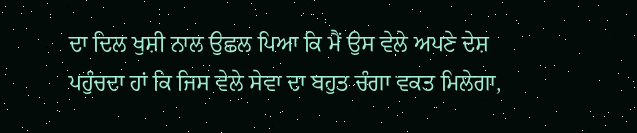ਦਾ ਦਿਲ ਖੁਸ਼ੀ ਨਾਲ ਉਛਲ ਪਿਆ ਕਿ ਮੈਂ ਉਸ ਵੇਲੇ ਅਪਣੇ ਦੇਸ਼ ਪਹੁੰਚਦਾ ਹਾਂ ਕਿ ਜਿਸ ਵੇਲੇ ਸੇਵਾ ਦਾ ਬਹੁਤ ਚੰਗਾ ਵਕਤ ਮਿਲੇਗਾ,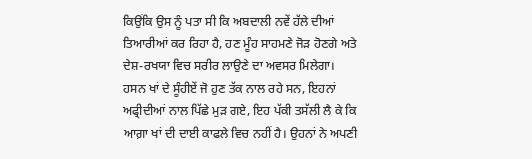ਕਿਉਂਕਿ ਉਸ ਨੂੰ ਪਤਾ ਸੀ ਕਿ ਅਬਦਾਲੀ ਨਵੇਂ ਹੱਲੇ ਦੀਆਂ ਤਿਆਰੀਆਂ ਕਰ ਰਿਹਾ ਹੈ, ਹਣ ਮੂੰਹ ਸਾਹਮਣੇ ਜੋੜ ਹੋਣਗੇ ਅਤੇ ਦੇਸ਼-ਰਖਯਾ ਵਿਚ ਸਰੀਰ ਲਾਉਣੇ ਦਾ ਅਵਸਰ ਮਿਲੇਗਾ।
ਹਸਨ ਖਾਂ ਦੇ ਸੂੰਹੀਏਂ ਜੋ ਹੁਣ ਤੱਕ ਨਾਲ ਰਹੇ ਸਨ, ਇਹਨਾਂ ਅਫ੍ਰੀਦੀਆਂ ਨਾਲ ਪਿੱਛੇ ਮੁੜ ਗਏ, ਇਹ ਪੱਕੀ ਤਸੱਲੀ ਲੈ ਕੇ ਕਿ ਆਗ਼ਾ ਖਾਂ ਦੀ ਦਾਈ ਕਾਫਲੇ ਵਿਚ ਨਹੀਂ ਹੈ। ਉਹਨਾਂ ਨੇ ਅਪਣੀ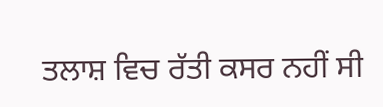ਤਲਾਸ਼ ਵਿਚ ਰੱਤੀ ਕਸਰ ਨਹੀਂ ਸੀ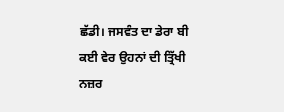ਛੱਡੀ। ਜਸਵੰਤ ਦਾ ਡੇਰਾ ਬੀ ਕਈ ਵੇਰ ਉਹਨਾਂ ਦੀ ਤ੍ਰਿੱਖੀ ਨਜ਼ਰ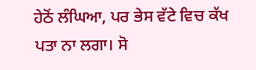ਹੇਠੋਂ ਲੰਘਿਆ, ਪਰ ਭੇਸ ਵੱਟੇ ਵਿਚ ਕੱਖ ਪਤਾ ਨਾ ਲਗਾ। ਸੋ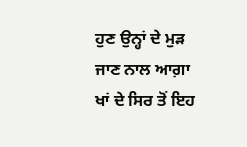ਹੁਣ ਉਨ੍ਹਾਂ ਦੇ ਮੁੜ ਜਾਣ ਨਾਲ ਆਗ਼ਾ ਖਾਂ ਦੇ ਸਿਰ ਤੋਂ ਇਹ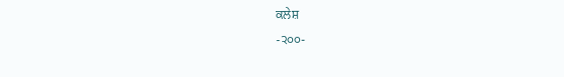ਕਲੇਸ਼
-੨੦੦-